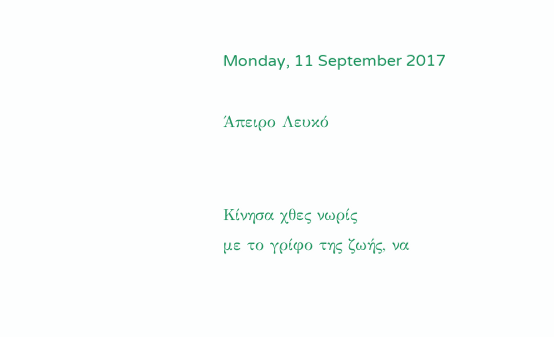Monday, 11 September 2017

Άπειρο Λευκό


Κίνησα χθες νωρίς
με το γρίφο της ζωής, να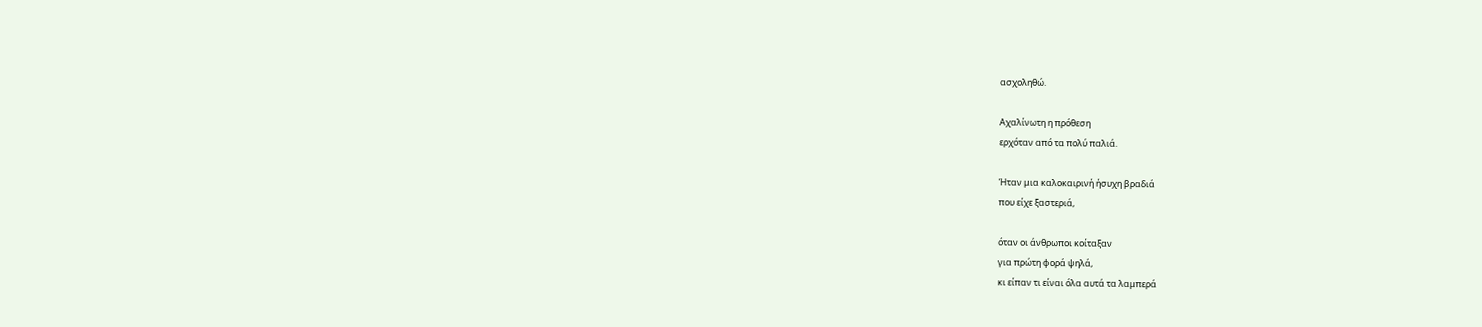ασχοληθώ.

Αχαλίνωτη η πρόθεση
ερχόταν από τα πολύ παλιά.

Ήταν μια καλοκαιρινή ήσυχη βραδιά
που είχε ξαστεριά,

όταν οι άνθρωποι κοίταξαν
για πρώτη φορά ψηλά,
κι είπαν τι είναι όλα αυτά τα λαμπερά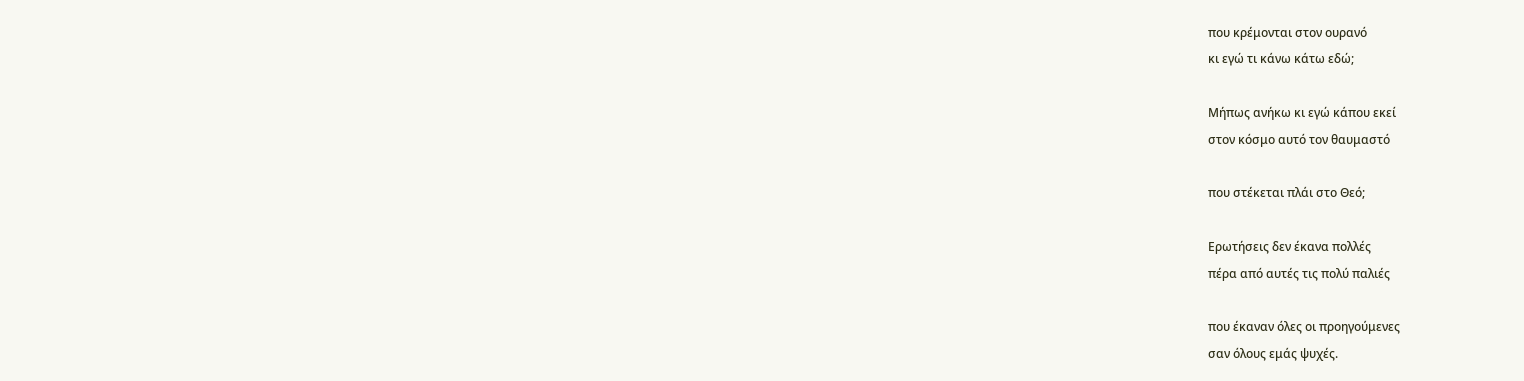που κρέμονται στον ουρανό
κι εγώ τι κάνω κάτω εδώ;

Μήπως ανήκω κι εγώ κάπου εκεί
στον κόσμο αυτό τον θαυμαστό

που στέκεται πλάι στο Θεό;

Ερωτήσεις δεν έκανα πολλές
πέρα από αυτές τις πολύ παλιές

που έκαναν όλες οι προηγούμενες
σαν όλους εμάς ψυχές.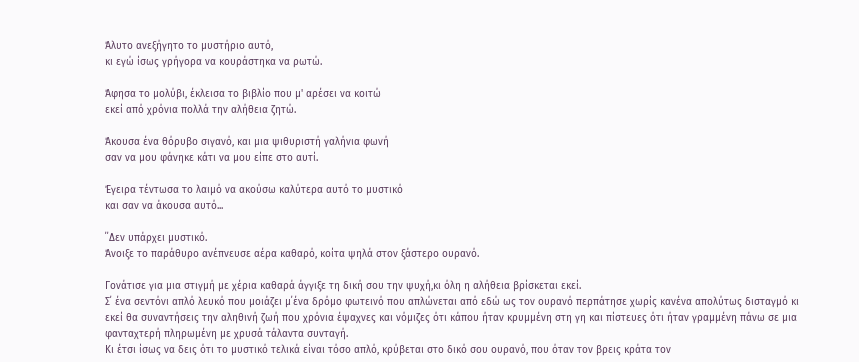Άλυτο ανεξήγητο το μυστήριο αυτό,
κι εγώ ίσως γρήγορα να κουράστηκα να ρωτώ.

Άφησα το μολύβι, έκλεισα το βιβλίο που μ' αρέσει να κοιτώ
εκεί από χρόνια πολλά την αλήθεια ζητώ.

Άκουσα ένα θόρυβο σιγανό, και μια ψιθυριστή γαλήνια φωνή
σαν να μου φάνηκε κάτι να μου είπε στο αυτί.

Έγειρα τέντωσα το λαιμό να ακούσω καλύτερα αυτό το μυστικό
και σαν να άκουσα αυτό...

΄΄Δεν υπάρχει μυστικό.
Άνοιξε το παράθυρο ανέπνευσε αέρα καθαρό, κοίτα ψηλά στον ξάστερο ουρανό.

Γονάτισε για μια στιγμή με χέρια καθαρά άγγιξε τη δική σου την ψυχή,κι όλη η αλήθεια βρίσκεται εκεί.
Σ΄ ένα σεντόνι απλό λευκό που μοιάζει μ΄ένα δρόμο φωτεινό που απλώνεται από εδώ ως τον ουρανό περπάτησε χωρίς κανένα απολύτως δισταγμό κι εκεί θα συναντήσεις την αληθινή ζωή που χρόνια έψαχνες και νόμιζες ότι κάπου ήταν κρυμμένη στη γη και πίστευες ότι ήταν γραμμένη πάνω σε μια φανταχτερή πληρωμένη με χρυσά τάλαντα συνταγή.
Κι έτσι ίσως να δεις ότι το μυστικό τελικά είναι τόσο απλό, κρύβεται στο δικό σου ουρανό, που όταν τον βρεις κράτα τον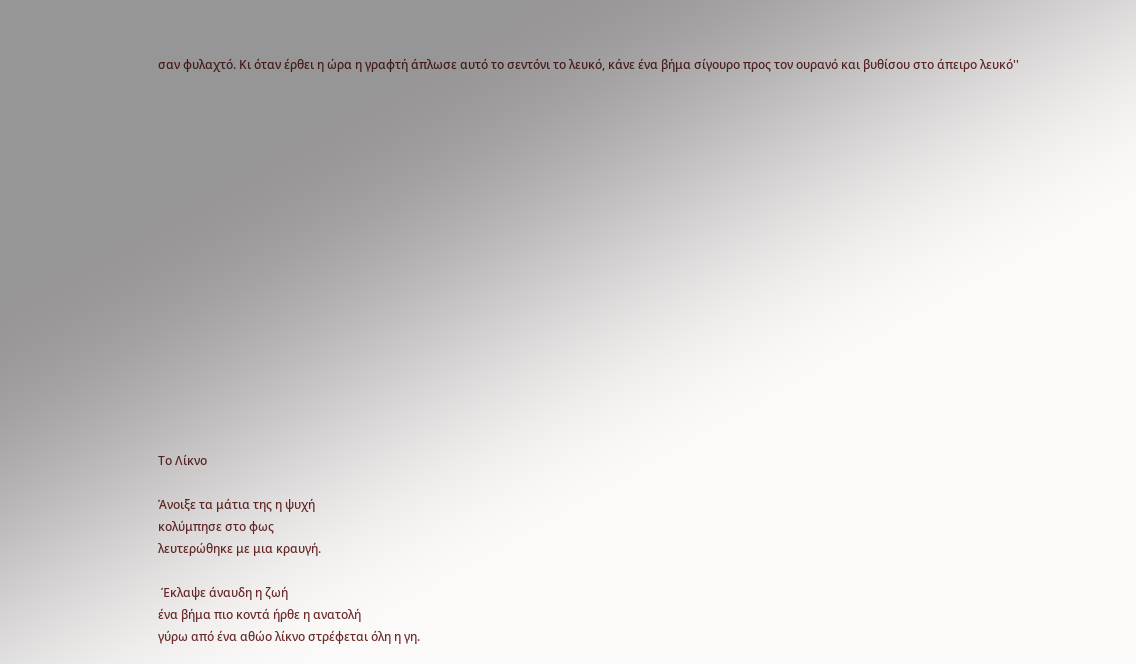σαν φυλαχτό. Κι όταν έρθει η ώρα η γραφτή άπλωσε αυτό το σεντόνι το λευκό, κάνε ένα βήμα σίγουρο προς τον ουρανό και βυθίσου στο άπειρο λευκό''

















Το Λίκνο

Άνοιξε τα μάτια της η ψυχή
κολύμπησε στο φως
λευτερώθηκε με μια κραυγή.

 Έκλαψε άναυδη η ζωή
ένα βήμα πιο κοντά ήρθε η ανατολή
γύρω από ένα αθώο λίκνο στρέφεται όλη η γη.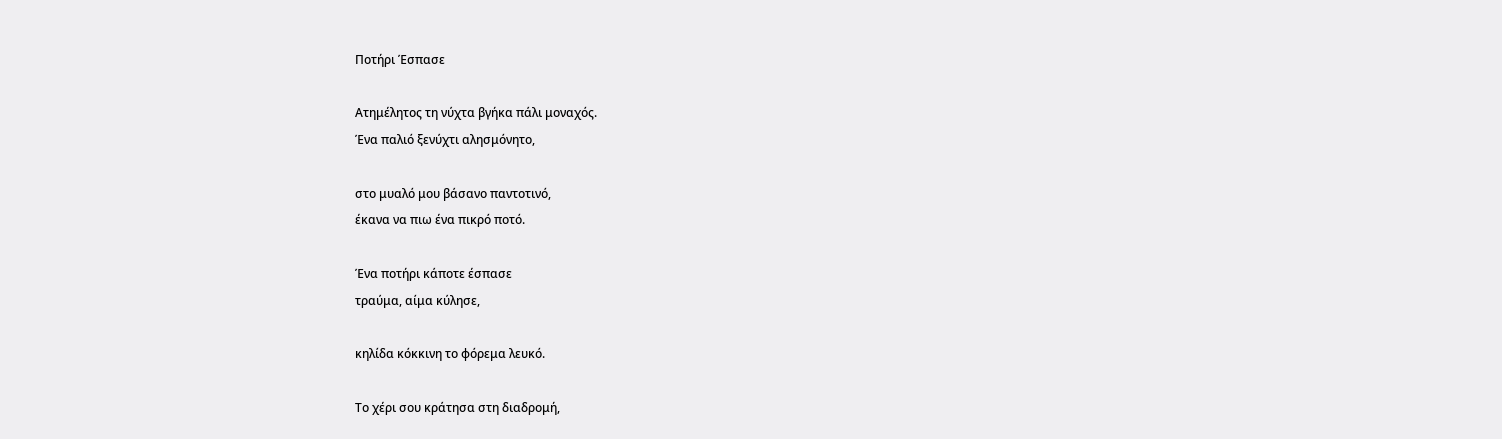Ποτήρι Έσπασε

Ατημέλητος τη νύχτα βγήκα πάλι μοναχός.
Ένα παλιό ξενύχτι αλησμόνητο,

στο μυαλό μου βάσανο παντοτινό,
έκανα να πιω ένα πικρό ποτό.

Ένα ποτήρι κάποτε έσπασε
τραύμα, αίμα κύλησε,

κηλίδα κόκκινη το φόρεμα λευκό.

Το χέρι σου κράτησα στη διαδρομή,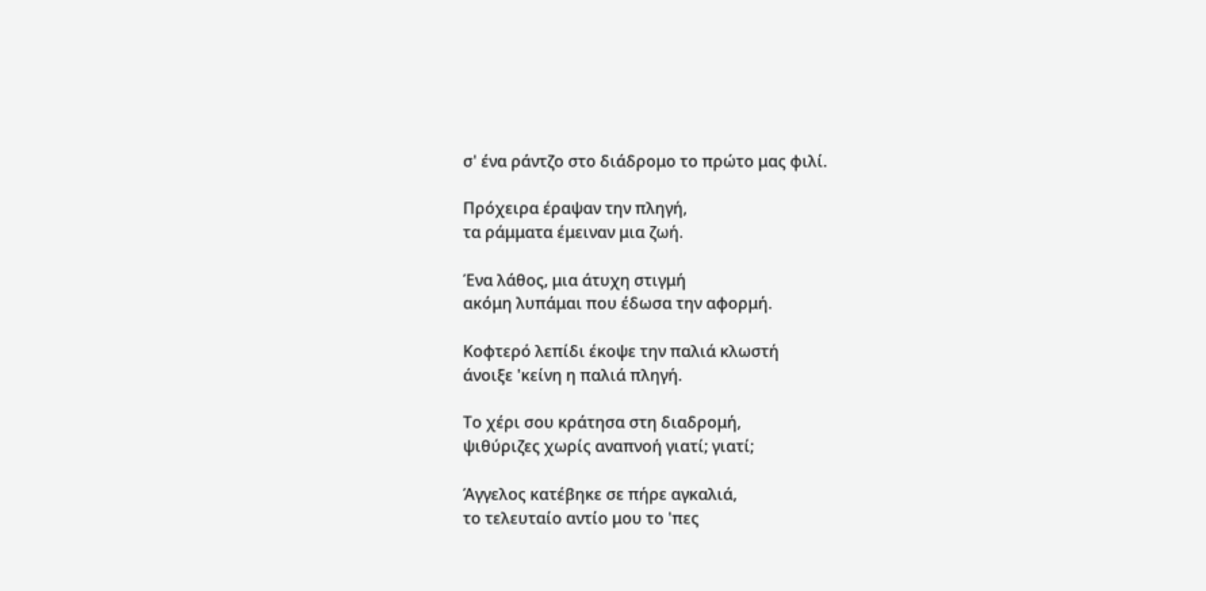σ' ένα ράντζο στο διάδρομο το πρώτο μας φιλί.

Πρόχειρα έραψαν την πληγή,
τα ράμματα έμειναν μια ζωή.

Ένα λάθος, μια άτυχη στιγμή
ακόμη λυπάμαι που έδωσα την αφορμή.

Κοφτερό λεπίδι έκοψε την παλιά κλωστή
άνοιξε 'κείνη η παλιά πληγή.

Το χέρι σου κράτησα στη διαδρομή,
ψιθύριζες χωρίς αναπνοή γιατί; γιατί;

Άγγελος κατέβηκε σε πήρε αγκαλιά,
το τελευταίο αντίο μου το 'πες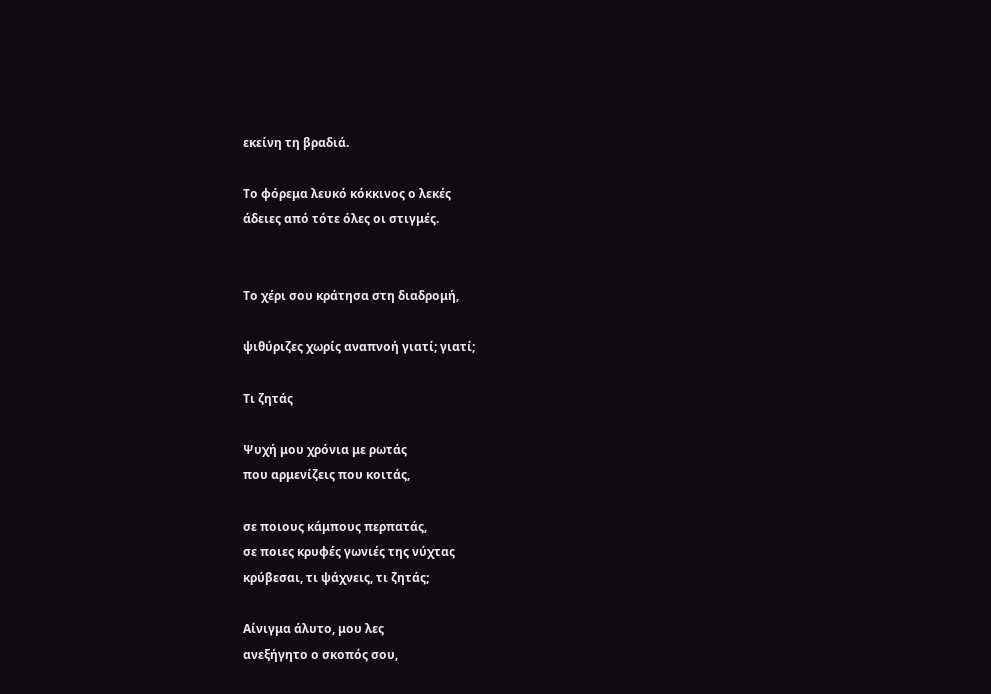εκείνη τη βραδιά.

Το φόρεμα λευκό κόκκινος ο λεκές
άδειες από τότε όλες οι στιγμές.


Το χέρι σου κράτησα στη διαδρομή,

ψιθύριζες χωρίς αναπνοή γιατί; γιατί;

Τι ζητάς

Ψυχή μου χρόνια με ρωτάς
που αρμενίζεις που κοιτάς,

σε ποιους κάμπους περπατάς,
σε ποιες κρυφές γωνιές της νύχτας
κρύβεσαι, τι ψάχνεις, τι ζητάς;

Αίνιγμα άλυτο, μου λες
ανεξήγητο ο σκοπός σου,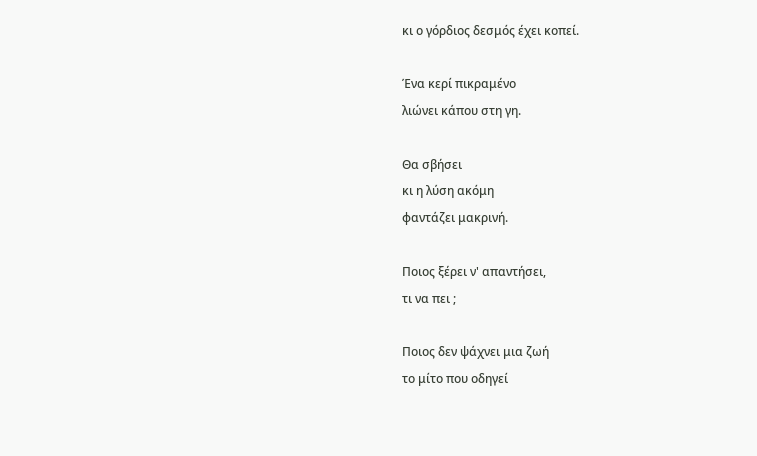κι ο γόρδιος δεσμός έχει κοπεί.

Ένα κερί πικραμένο
λιώνει κάπου στη γη.

Θα σβήσει
κι η λύση ακόμη
φαντάζει μακρινή.

Ποιος ξέρει ν' απαντήσει,
τι να πει ;

Ποιος δεν ψάχνει μια ζωή
το μίτο που οδηγεί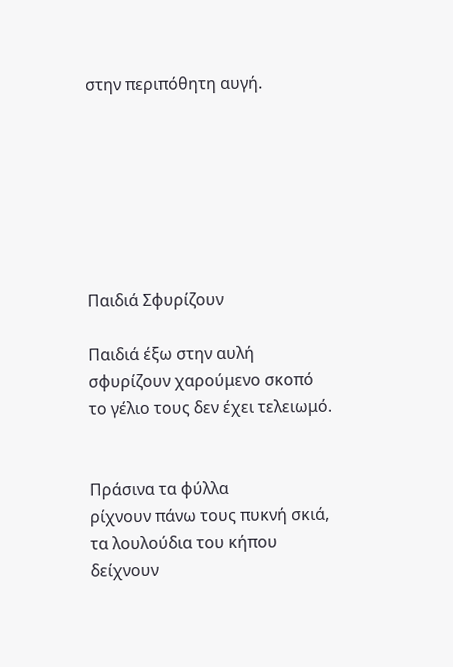στην περιπόθητη αυγή.







Παιδιά Σφυρίζουν

Παιδιά έξω στην αυλή
σφυρίζουν χαρούμενο σκοπό
το γέλιο τους δεν έχει τελειωμό.


Πράσινα τα φύλλα
ρίχνουν πάνω τους πυκνή σκιά,
τα λουλούδια του κήπου
δείχνουν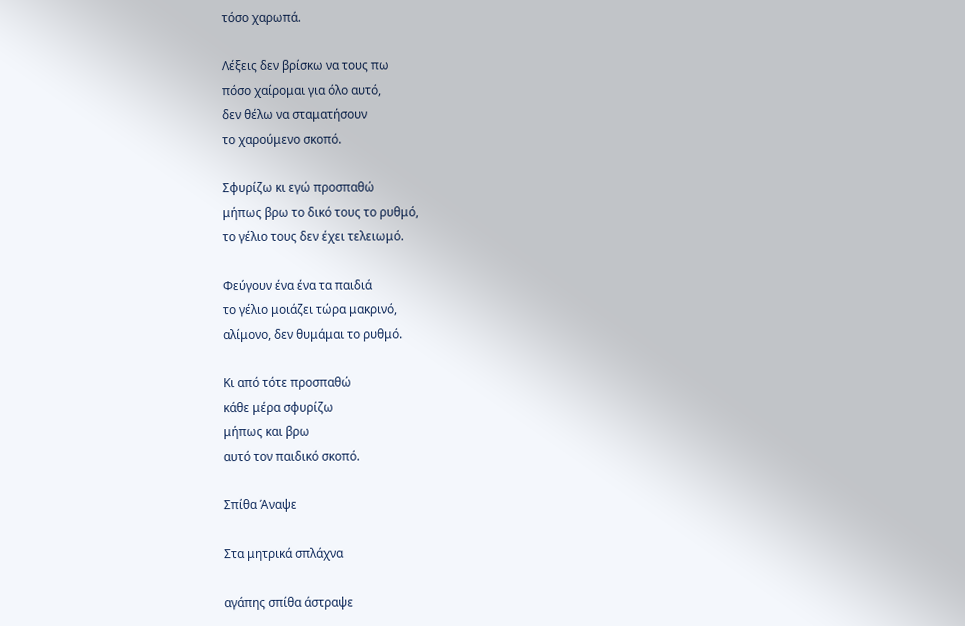τόσο χαρωπά.

Λέξεις δεν βρίσκω να τους πω
πόσο χαίρομαι για όλο αυτό,
δεν θέλω να σταματήσουν
το χαρούμενο σκοπό.

Σφυρίζω κι εγώ προσπαθώ
μήπως βρω το δικό τους το ρυθμό,
το γέλιο τους δεν έχει τελειωμό.

Φεύγουν ένα ένα τα παιδιά
το γέλιο μοιάζει τώρα μακρινό,
αλίμονο, δεν θυμάμαι το ρυθμό.

Κι από τότε προσπαθώ
κάθε μέρα σφυρίζω
μήπως και βρω
αυτό τον παιδικό σκοπό.

Σπίθα Άναψε

Στα μητρικά σπλάχνα

αγάπης σπίθα άστραψε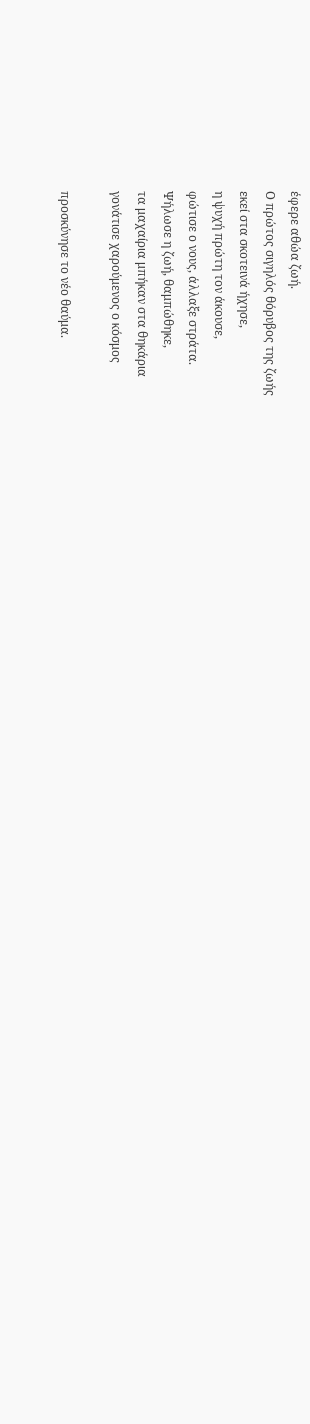έφερε αθώα ζωή.
Ο πρώτος σιγηλός θόρυβος της ζωής
εκεί στα σκοτεινά ήχησε,
η ψυχή πρώτη τον άκουσε,
φώτισε ο νους, άλλαξε στράτα.
Ψήλωσε η ζωή, θαμπώθηκε,
τα μαχαίρια μπήκαν στα θηκάρια
γονάτισε χαρούμενος ο κόσμος

προσκύνησε το νέο θαύμα.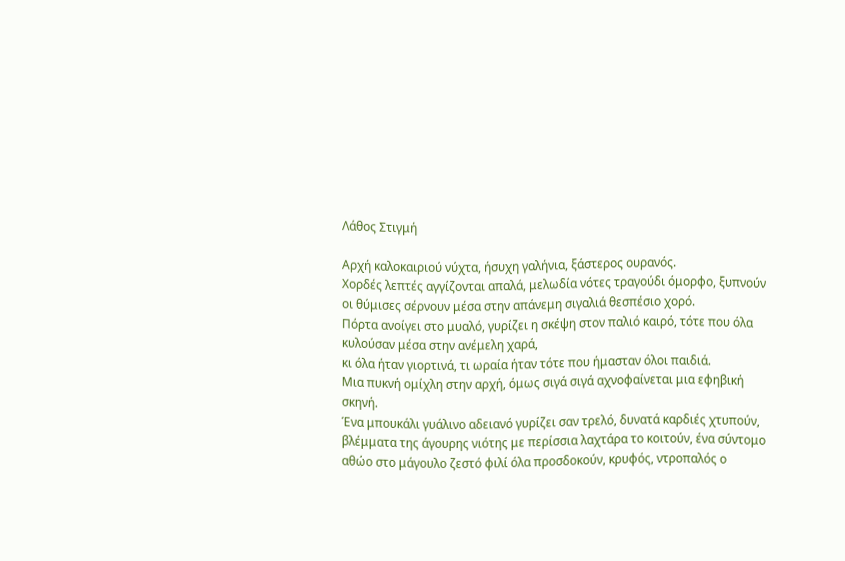Λάθος Στιγμή

Αρχή καλοκαιριού νύχτα, ήσυχη γαλήνια, ξάστερος ουρανός.
Χορδές λεπτές αγγίζονται απαλά, μελωδία νότες τραγούδι όμορφο, ξυπνούν οι θύμισες σέρνουν μέσα στην απάνεμη σιγαλιά θεσπέσιο χορό.
Πόρτα ανοίγει στο μυαλό, γυρίζει η σκέψη στον παλιό καιρό, τότε που όλα κυλούσαν μέσα στην ανέμελη χαρά,
κι όλα ήταν γιορτινά, τι ωραία ήταν τότε που ήμασταν όλοι παιδιά.
Μια πυκνή ομίχλη στην αρχή, όμως σιγά σιγά αχνοφαίνεται μια εφηβική σκηνή.
Ένα μπουκάλι γυάλινο αδειανό γυρίζει σαν τρελό, δυνατά καρδιές χτυπούν, βλέμματα της άγουρης νιότης με περίσσια λαχτάρα το κοιτούν, ένα σύντομο αθώο στο μάγουλο ζεστό φιλί όλα προσδοκούν, κρυφός, ντροπαλός ο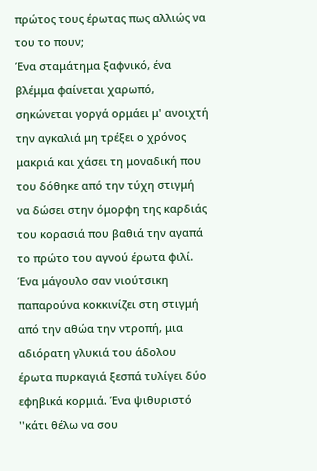πρώτος τους έρωτας πως αλλιώς να του το πουν;
Ένα σταμάτημα ξαφνικό, ένα βλέμμα φαίνεται χαρωπό, σηκώνεται γοργά ορμάει μ' ανοιχτή την αγκαλιά μη τρέξει ο χρόνος μακριά και χάσει τη μοναδική που του δόθηκε από την τύχη στιγμή να δώσει στην όμορφη της καρδιάς του κορασιά που βαθιά την αγαπά το πρώτο του αγνού έρωτα φιλί.
Ένα μάγουλο σαν νιούτσικη παπαρούνα κοκκινίζει στη στιγμή από την αθώα την ντροπή, μια αδιόρατη γλυκιά του άδολου έρωτα πυρκαγιά ξεσπά τυλίγει δύο εφηβικά κορμιά. Ένα ψιθυριστό ''κάτι θέλω να σου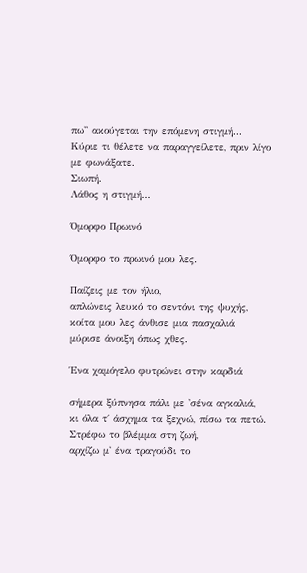πω'' ακούγεται την επόμενη στιγμή...
Κύριε τι θέλετε να παραγγείλετε, πριν λίγο με φωνάξατε.
Σιωπή.
Λάθος η στιγμή...

Όμορφο Πρωινό

Όμορφο το πρωινό μου λες.

Παίζεις με τον ήλιο,
απλώνεις λευκό το σεντόνι της ψυχής,
κοίτα μου λες άνθισε μια πασχαλιά
μύρισε άνοιξη όπως χθες.

Ένα χαμόγελο φυτρώνει στην καρδιά

σήμερα ξύπνησα πάλι με 'σένα αγκαλιά,
κι όλα τ΄ άσχημα τα ξεχνώ, πίσω τα πετώ.
Στρέφω το βλέμμα στη ζωή,
αρχίζω μ' ένα τραγούδι το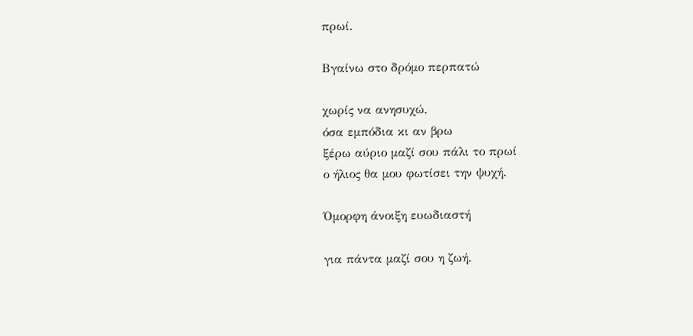πρωί.

Βγαίνω στο δρόμο περπατώ

χωρίς να ανησυχώ,
όσα εμπόδια κι αν βρω
ξέρω αύριο μαζί σου πάλι το πρωί
ο ήλιος θα μου φωτίσει την ψυχή.

Όμορφη άνοιξη ευωδιαστή

για πάντα μαζί σου η ζωή.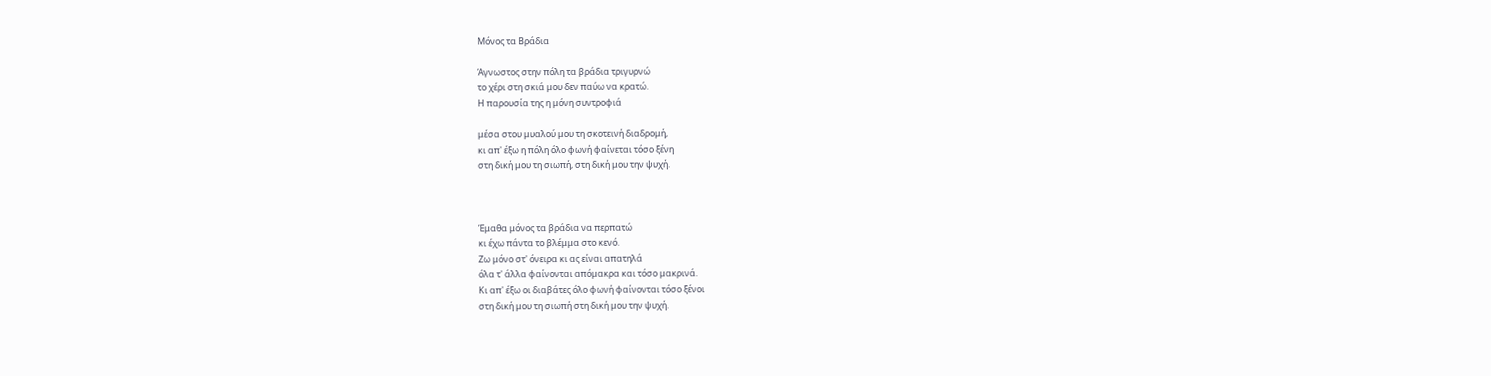Μόνος τα Βράδια

Άγνωστος στην πόλη τα βράδια τριγυρνώ
το χέρι στη σκιά μου δεν παύω να κρατώ.
Η παρουσία της η μόνη συντροφιά

μέσα στου μυαλού μου τη σκοτεινή διαδρομή,
κι απ' έξω η πόλη όλο φωνή φαίνεται τόσο ξένη
στη δική μου τη σιωπή, στη δική μου την ψυχή.



Έμαθα μόνος τα βράδια να περπατώ
κι έχω πάντα το βλέμμα στο κενό.
Ζω μόνο στ' όνειρα κι ας είναι απατηλά
όλα τ' άλλα φαίνονται απόμακρα και τόσο μακρινά.
Κι απ' έξω οι διαβάτες όλο φωνή φαίνονται τόσο ξένοι
στη δική μου τη σιωπή στη δική μου την ψυχή.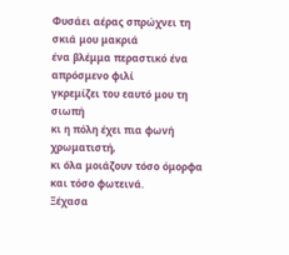Φυσάει αέρας σπρώχνει τη σκιά μου μακριά
ένα βλέμμα περαστικό ένα απρόσμενο φιλί
γκρεμίζει του εαυτό μου τη σιωπή
κι η πόλη έχει πια φωνή χρωματιστή,
κι όλα μοιάζουν τόσο όμορφα και τόσο φωτεινά.
Ξέχασα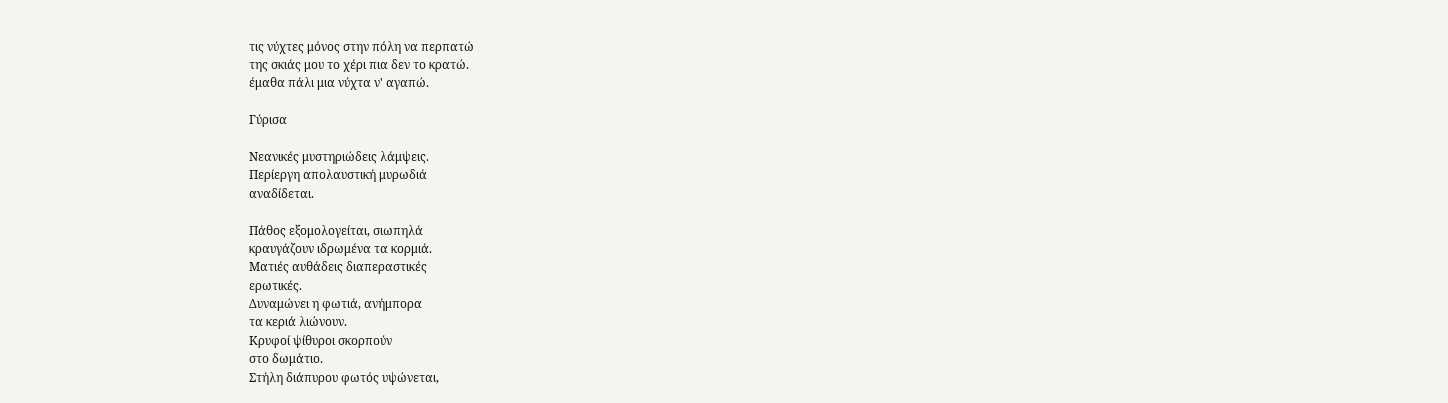τις νύχτες μόνος στην πόλη να περπατώ
της σκιάς μου το χέρι πια δεν το κρατώ.
έμαθα πάλι μια νύχτα ν' αγαπώ.

Γύρισα

Νεανικές μυστηριώδεις λάμψεις.
Περίεργη απολαυστική μυρωδιά
αναδίδεται.

Πάθος εξομολογείται, σιωπηλά
κραυγάζουν ιδρωμένα τα κορμιά.
Ματιές αυθάδεις διαπεραστικές
ερωτικές.
Δυναμώνει η φωτιά, ανήμπορα
τα κεριά λιώνουν.
Κρυφοί ψίθυροι σκορπούν
στο δωμάτιο.
Στήλη διάπυρου φωτός υψώνεται,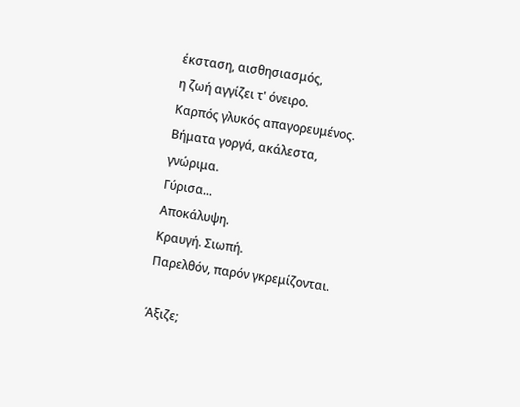έκσταση, αισθησιασμός,
η ζωή αγγίζει τ' όνειρο.
Καρπός γλυκός απαγορευμένος.
Βήματα γοργά, ακάλεστα,
γνώριμα.
Γύρισα...
Αποκάλυψη.
Κραυγή. Σιωπή.
Παρελθόν, παρόν γκρεμίζονται.

Άξιζε;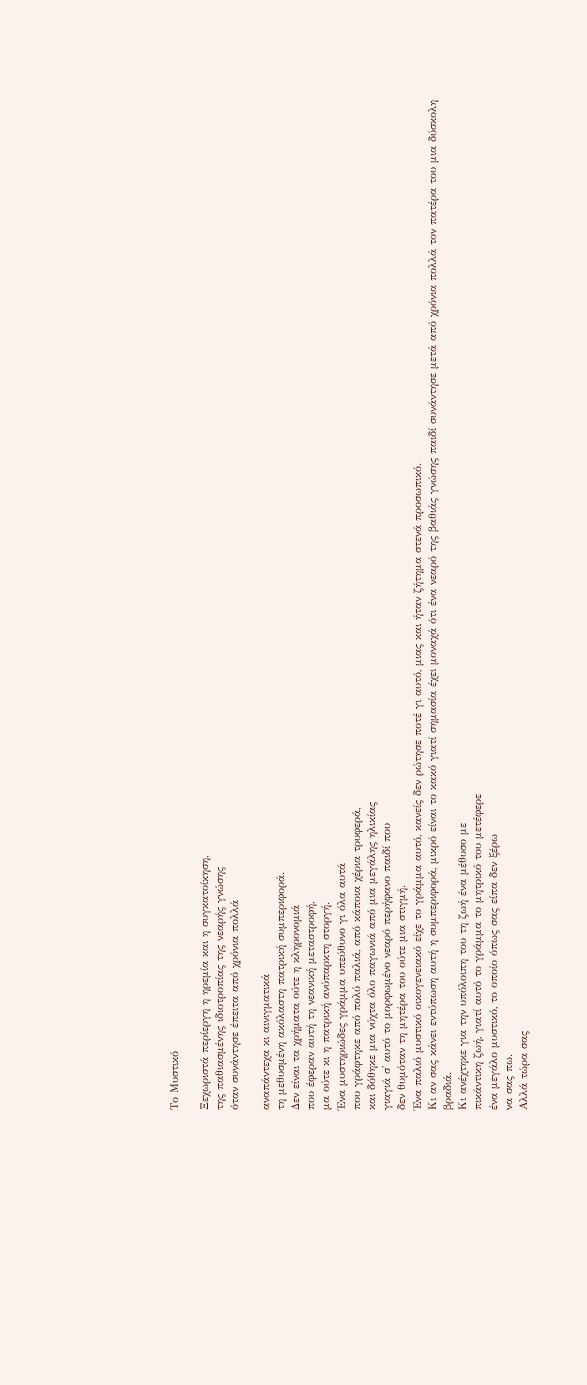Το Μυστικό

Ξεχωριστά περίεργη η ηρεμία και η συγκατοίκηση,
της παθιασμένης ιδιοτροπίας της νεαρής γνώσης
όταν συνάντησε έπειτα από χρόνια πολλά

αναπάντεχα κι αινιγματικά
τη μεθυσμένη ακόλαστη πατρική συμπεριφορά.
Δεν είναι τα χρήματα ούτε η κληρονομιά
που έφεραν αυτή τη νεανική μεταστροφή,
μα ούτε κι η πατρική ανύπαρκτη στοργή.
Ένα μυστηριώδες γράμμα υπεύθυνο γι όλα αυτά
που γράφτηκε από πολύ παλιά, από κάποια χέρια τρυφερά,
και δόθηκε μια νύχτα όλο παγωνιά από μια μεγάλης ηλικίας
γιαγιά σ' αυτό το μορφωμένο νεαρό περήφανο παιδί που
δεν θυμόταν τη μητέρα του ούτε μια στιγμή.
Ένα παλιό μυστικό οικογενειακό είχε το γράμμα αυτό, κανείς δεν ρώτησε ποτέ γι αυτό, μιας και ήταν ζήτημα στενά προσωπικό.
Κι αν σας κάνει εντύπωση αυτή η συμπεριφορά, μικρό είναι το κακό γιατί σημασία έχει μοναχά ότι ένα νεαρό της βαθιάς γνώσης παιδί συνάντησε μετά από χρόνια πολλά τον πατέρα του μια δύσκολη βραδιά.
Κι ανέχτηκε για την υπόλοιπη του τη ζωή ένα μέθυσο με
πικάντικη ζωή, γιατί αυτό το γράμμα το μητρικό του μετέφερε
ένα μεγάλο μυστικό, το οποίο όπως σας είπα δεν ξέρω
να σας πω.
Αλλά τώρα σας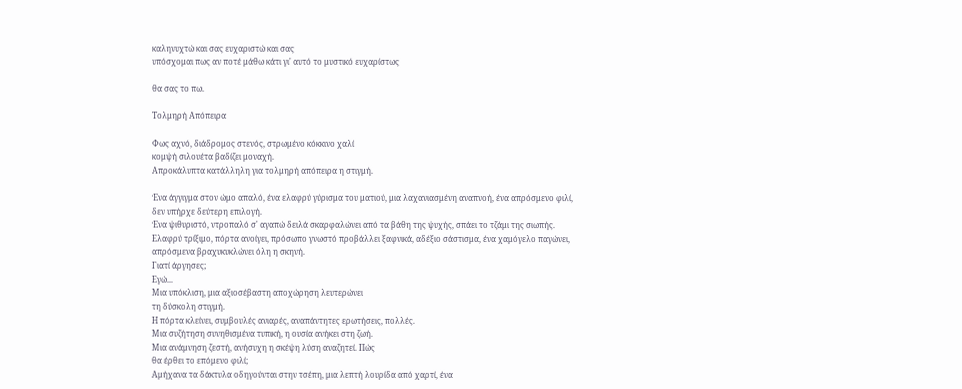καληνυχτώ και σας ευχαριστώ και σας
υπόσχομαι πως αν ποτέ μάθω κάτι γι' αυτό το μυστικό ευχαρίστως

θα σας το πω.

Τολμηρή Απόπειρα

Φως αχνό, διάδρομος στενός, στρωμένο κόκκινο χαλί
κομψή σιλουέτα βαδίζει μοναχή.
Απροκάλυπτα κατάλληλη για τολμηρή απόπειρα η στιγμή.

Ένα άγγιγμα στον ώμο απαλό, ένα ελαφρύ γύρισμα του ματιού, μια λαχανιασμένη αναπνοή, ένα απρόσμενο φιλί,
δεν υπήρχε δεύτερη επιλογή.
Ένα ψιθυριστό, ντροπαλό σ' αγαπώ δειλά σκαρφαλώνει από τα βάθη της ψυχής, σπάει το τζάμι της σιωπής.
Ελαφρύ τρίξιμο, πόρτα ανοίγει, πρόσωπο γνωστό προβάλλει ξαφνικά, αδέξιο σάστισμα, ένα χαμόγελο παγώνει, απρόσμενα βραχυκυκλώνει όλη η σκηνή.
Γιατί άργησες;
Εγώ...
Μια υπόκλιση, μια αξιοσέβαστη αποχώρηση λευτερώνει
τη δύσκολη στιγμή.
Η πόρτα κλείνει, συμβουλές ανιαρές, αναπάντητες ερωτήσεις, πολλές.
Μια συζήτηση συνηθισμένα τυπική, η ουσία ανήκει στη ζωή.
Μια ανάμνηση ζεστή, ανήσυχη η σκέψη λύση αναζητεί. Πώς
θα έρθει το επόμενο φιλί;
Αμήχανα τα δάκτυλα οδηγούνται στην τσέπη, μια λεπτή λουρίδα από χαρτί, ένα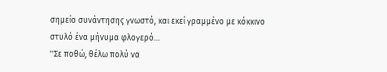σημείο συνάντησης γνωστό, και εκεί γραμμένο με κόκκινο στυλό ένα μήνυμα φλογερό...
''Σε ποθώ, θέλω πολύ να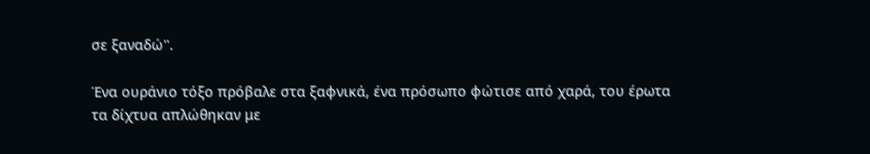σε ξαναδώ''.

Ένα ουράνιο τόξο πρόβαλε στα ξαφνικά, ένα πρόσωπο φώτισε από χαρά, του έρωτα τα δίχτυα απλώθηκαν με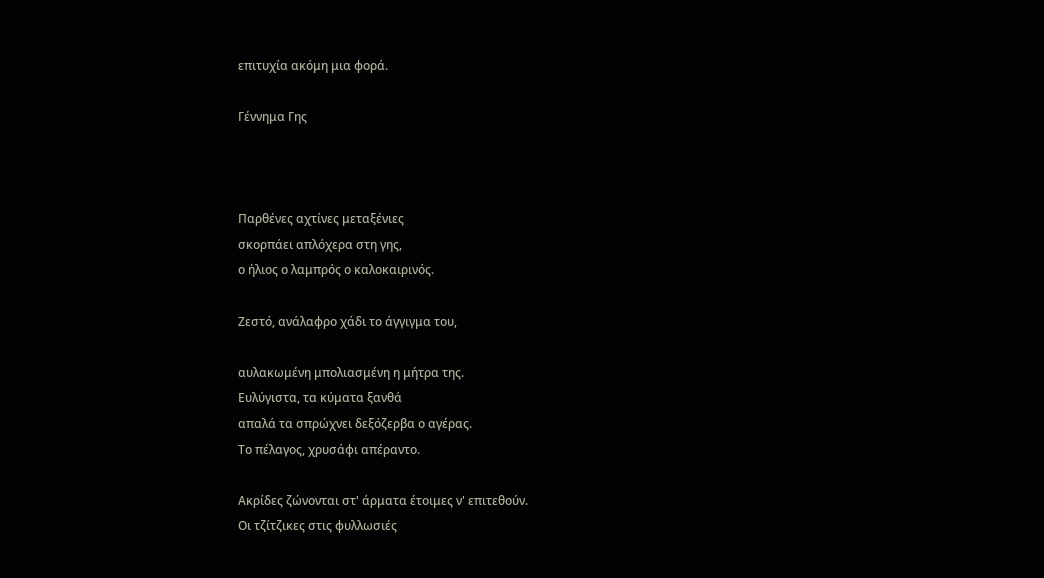επιτυχία ακόμη μια φορά.

Γέννημα Γης



Παρθένες αχτίνες μεταξένιες
σκορπάει απλόχερα στη γης,
ο ήλιος ο λαμπρός ο καλοκαιρινός.

Ζεστό, ανάλαφρο χάδι το άγγιγμα του,

αυλακωμένη μπολιασμένη η μήτρα της.
Ευλύγιστα, τα κύματα ξανθά
απαλά τα σπρώχνει δεξόζερβα ο αγέρας.
Το πέλαγος, χρυσάφι απέραντο.

Ακρίδες ζώνονται στ' άρματα έτοιμες ν' επιτεθούν.
Οι τζίτζικες στις φυλλωσιές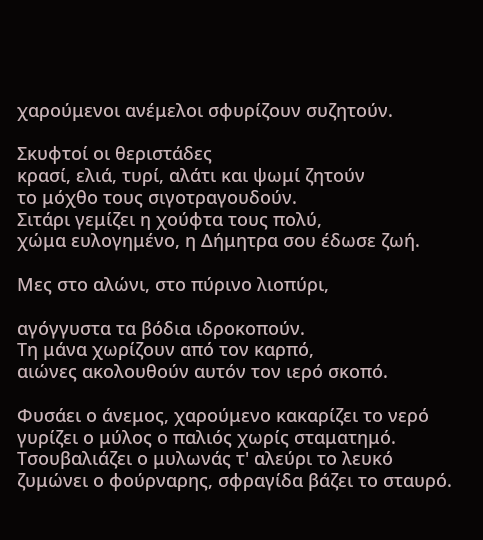χαρούμενοι ανέμελοι σφυρίζουν συζητούν.

Σκυφτοί οι θεριστάδες
κρασί, ελιά, τυρί, αλάτι και ψωμί ζητούν
το μόχθο τους σιγοτραγουδούν.
Σιτάρι γεμίζει η χούφτα τους πολύ,
χώμα ευλογημένο, η Δήμητρα σου έδωσε ζωή.

Μες στο αλώνι, στο πύρινο λιοπύρι,

αγόγγυστα τα βόδια ιδροκοπούν.
Τη μάνα χωρίζουν από τον καρπό,
αιώνες ακολουθούν αυτόν τον ιερό σκοπό.

Φυσάει ο άνεμος, χαρούμενο κακαρίζει το νερό
γυρίζει ο μύλος ο παλιός χωρίς σταματημό.
Τσουβαλιάζει ο μυλωνάς τ' αλεύρι το λευκό
ζυμώνει ο φούρναρης, σφραγίδα βάζει το σταυρό.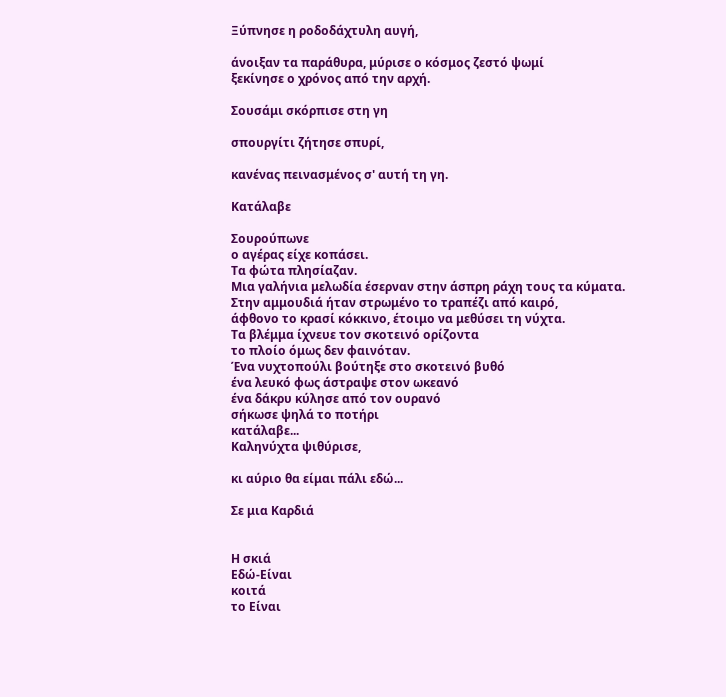Ξύπνησε η ροδοδάχτυλη αυγή,

άνοιξαν τα παράθυρα, μύρισε ο κόσμος ζεστό ψωμί
ξεκίνησε ο χρόνος από την αρχή.

Σουσάμι σκόρπισε στη γη

σπουργίτι ζήτησε σπυρί,

κανένας πεινασμένος σ' αυτή τη γη.

Κατάλαβε

Σουρούπωνε
ο αγέρας είχε κοπάσει.
Τα φώτα πλησίαζαν.
Μια γαλήνια μελωδία έσερναν στην άσπρη ράχη τους τα κύματα.
Στην αμμουδιά ήταν στρωμένο το τραπέζι από καιρό,
άφθονο το κρασί κόκκινο, έτοιμο να μεθύσει τη νύχτα.
Τα βλέμμα ίχνευε τον σκοτεινό ορίζοντα
το πλοίο όμως δεν φαινόταν.
Ένα νυχτοπούλι βούτηξε στο σκοτεινό βυθό
ένα λευκό φως άστραψε στον ωκεανό
ένα δάκρυ κύλησε από τον ουρανό
σήκωσε ψηλά το ποτήρι
κατάλαβε...
Καληνύχτα ψιθύρισε,

κι αύριο θα είμαι πάλι εδώ...

Σε μια Καρδιά


Η σκιά
Εδώ-Είναι
κοιτά
το Είναι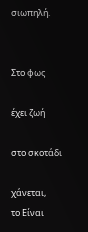σιωπηλή.


Στο φως

έχει ζωή

στο σκοτάδι

χάνεται,
το Είναι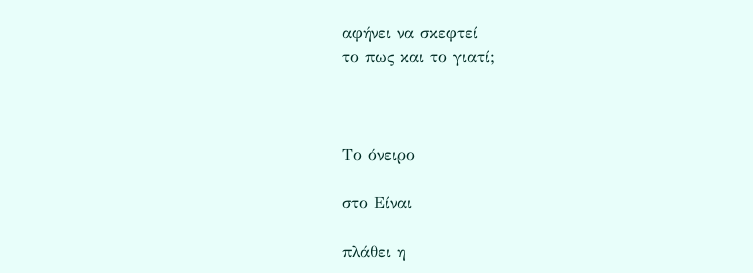αφήνει να σκεφτεί
το πως και το γιατί;



Το όνειρο

στο Είναι

πλάθει η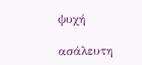ψυχή

ασάλευτη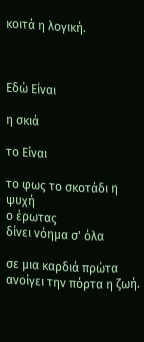κοιτά η λογική.



Εδώ Είναι

η σκιά

το Είναι

το φως το σκοτάδι η ψυχή
ο έρωτας
δίνει νόημα σ' όλα

σε μια καρδιά πρώτα ανοίγει την πόρτα η ζωή.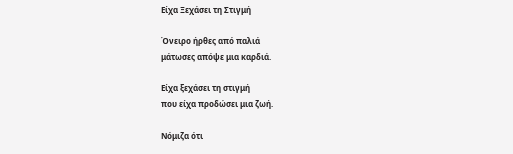Είχα Ξεχάσει τη Στιγμή

Όνειρο ήρθες από παλιά
μάτωσες απόψε μια καρδιά.

Είχα ξεχάσει τη στιγμή
που είχα προδώσει μια ζωή.

Νόμιζα ότι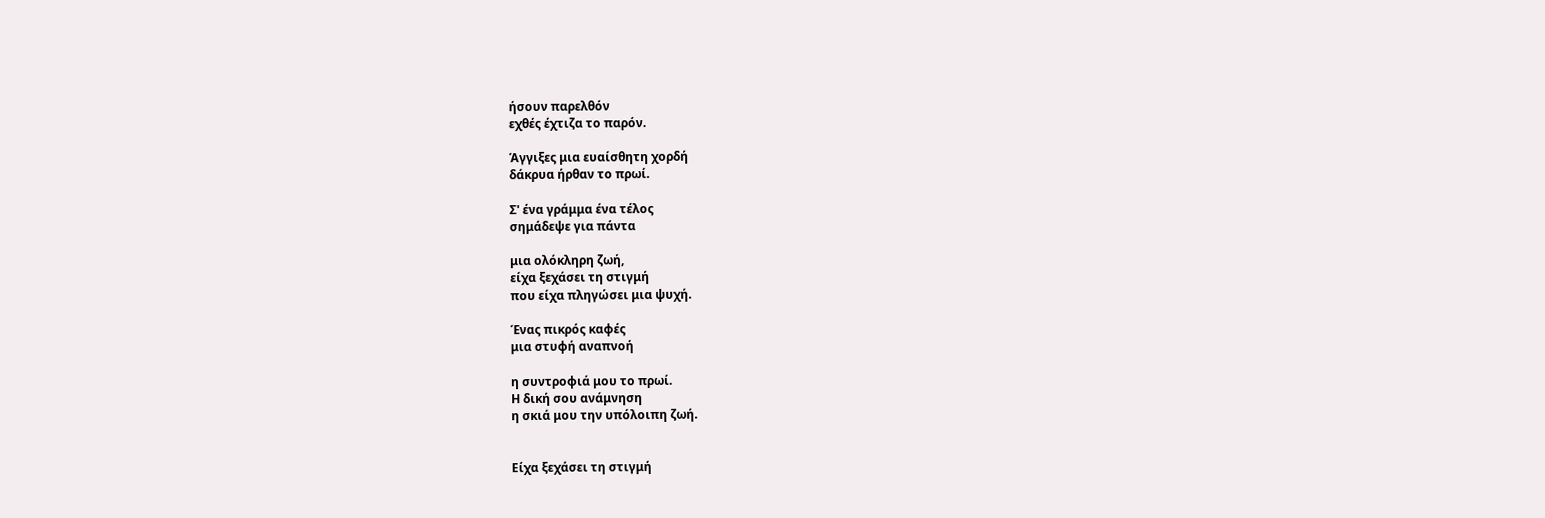ήσουν παρελθόν
εχθές έχτιζα το παρόν.

Άγγιξες μια ευαίσθητη χορδή
δάκρυα ήρθαν το πρωί.

Σ' ένα γράμμα ένα τέλος
σημάδεψε για πάντα

μια ολόκληρη ζωή,
είχα ξεχάσει τη στιγμή
που είχα πληγώσει μια ψυχή.

Ένας πικρός καφές
μια στυφή αναπνοή

η συντροφιά μου το πρωί.
Η δική σου ανάμνηση
η σκιά μου την υπόλοιπη ζωή.


Είχα ξεχάσει τη στιγμή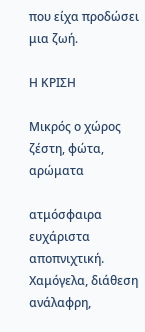που είχα προδώσει μια ζωή.

Η ΚΡΙΣΗ

Μικρός ο χώρος
ζέστη, φώτα, αρώματα

ατμόσφαιρα ευχάριστα αποπνιχτική.
Χαμόγελα, διάθεση ανάλαφρη,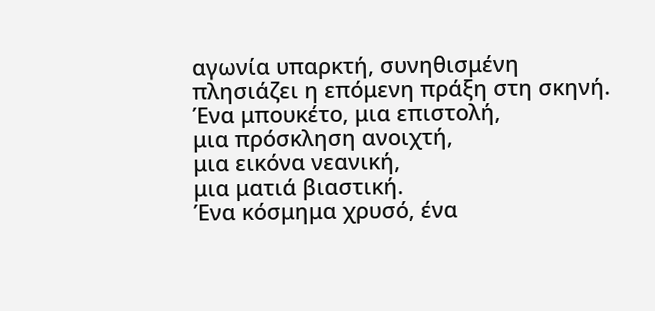αγωνία υπαρκτή, συνηθισμένη
πλησιάζει η επόμενη πράξη στη σκηνή.
Ένα μπουκέτο, μια επιστολή,
μια πρόσκληση ανοιχτή,
μια εικόνα νεανική,
μια ματιά βιαστική.
Ένα κόσμημα χρυσό, ένα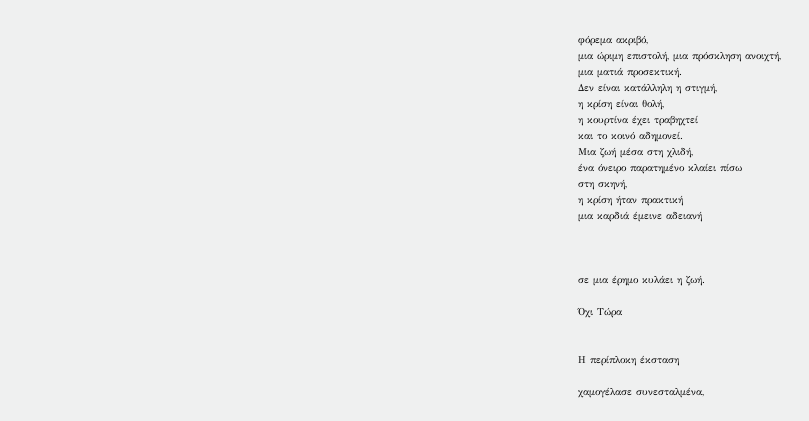φόρεμα ακριβό,
μια ώριμη επιστολή, μια πρόσκληση ανοιχτή,
μια ματιά προσεκτική.
Δεν είναι κατάλληλη η στιγμή,
η κρίση είναι θολή,
η κουρτίνα έχει τραβηχτεί
και το κοινό αδημονεί.
Μια ζωή μέσα στη χλιδή,
ένα όνειρο παρατημένο κλαίει πίσω
στη σκηνή,
η κρίση ήταν πρακτική
μια καρδιά έμεινε αδειανή



σε μια έρημο κυλάει η ζωή.

Όχι Τώρα


Η περίπλοκη έκσταση

χαμογέλασε συνεσταλμένα,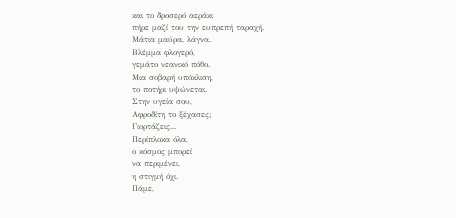και το δροσερό αεράκι
πήρε μαζί του την ευπρεπή ταραχή.
Μάτια μαύρα, λάγνα.
Βλέμμα φλογερό,
γεμάτο νεανικό πόθο.
Μια σοβαρή υπόκλιση,
το ποτήρι υψώνεται.
Στην υγεία σου,
Αφροδίτη το ξέχασες;
Γιορτάζεις...
Περίπλοκα όλα,
ο κόσμος μπορεί
να περιμένει,
η στιγμή όχι.
Πάμε,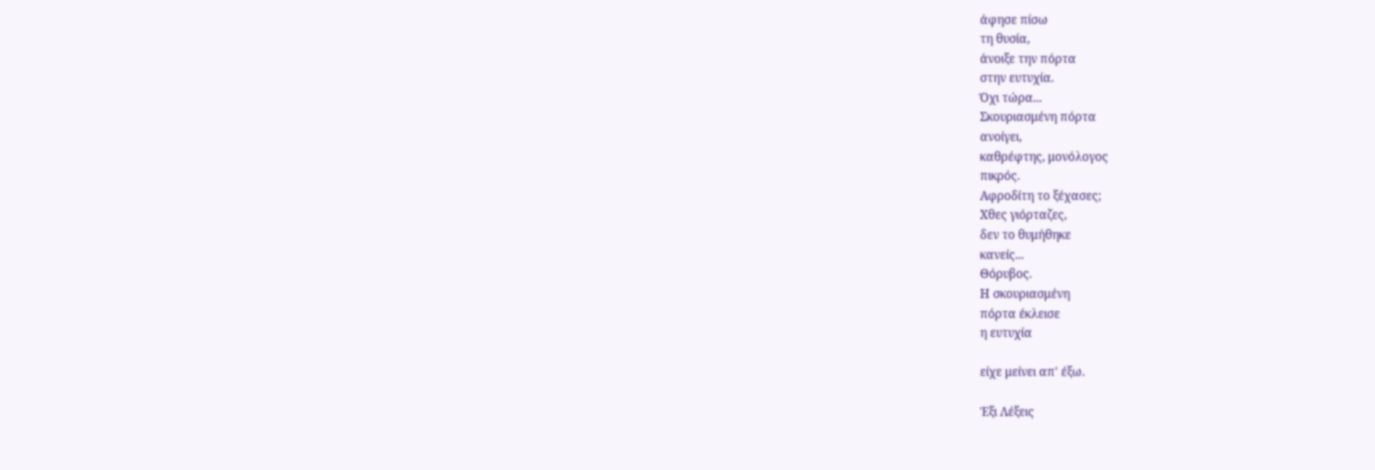άφησε πίσω
τη θυσία,
άνοιξε την πόρτα
στην ευτυχία.
Όχι τώρα...
Σκουριασμένη πόρτα
ανοίγει,
καθρέφτης, μονόλογος
πικρός.
Αφροδίτη το ξέχασες;
Χθες γιόρταζες,
δεν το θυμήθηκε
κανείς...
Θόρυβος.
Η σκουριασμένη
πόρτα έκλεισε
η ευτυχία

είχε μείνει απ' έξω.

Έξι Λέξεις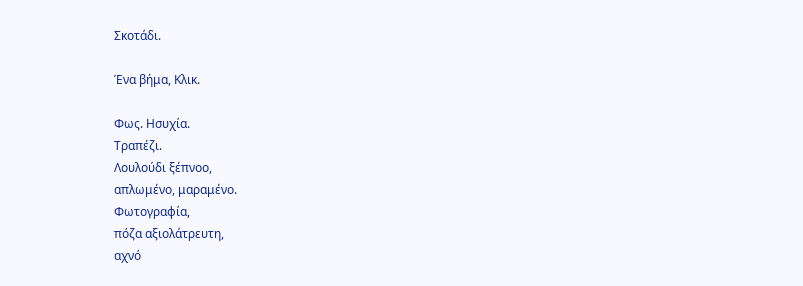Σκοτάδι.

Ένα βήμα, Κλικ.

Φως. Ησυχία.
Τραπέζι.
Λουλούδι ξέπνοο,
απλωμένο, μαραμένο.
Φωτογραφία,
πόζα αξιολάτρευτη,
αχνό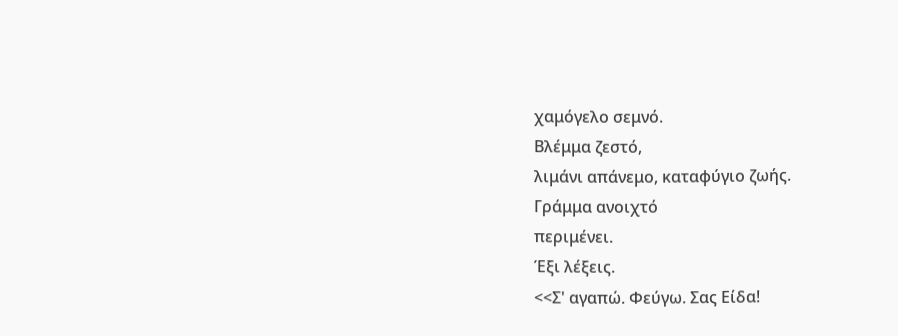χαμόγελο σεμνό.
Βλέμμα ζεστό,
λιμάνι απάνεμο, καταφύγιο ζωής.
Γράμμα ανοιχτό
περιμένει.
Έξι λέξεις.
<<Σ' αγαπώ. Φεύγω. Σας Είδα!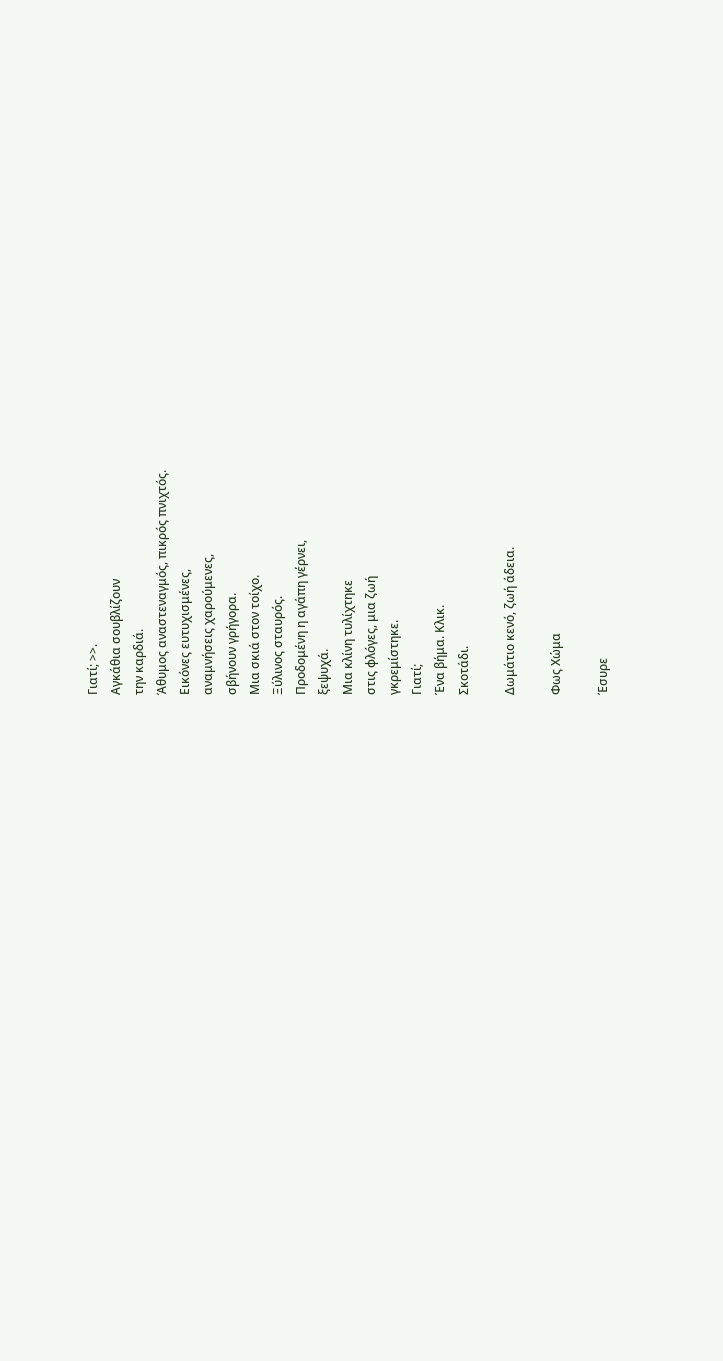Γιατί; >>.
Αγκάθια σουβλίζουν
την καρδιά.
Άθυμος αναστεναγμός, πικρός πνιχτός.
Εικόνες ευτυχισμένες,
αναμνήσεις χαρούμενες,
σβήνουν γρήγορα.
Μια σκιά στον τοίχο.
Ξύλινος σταυρός.
Προδομένη η αγάπη γέρνει,
ξεψυχά.
Μια κλίνη τυλίχτηκε
στις φλόγες, μια ζωή
γκρεμίστηκε.
Γιατί;
Ένα βήμα. Κλικ.
Σκοτάδι.

Δωμάτιο κενό, ζωή άδεια.

Φως Χώμα

Έσυρε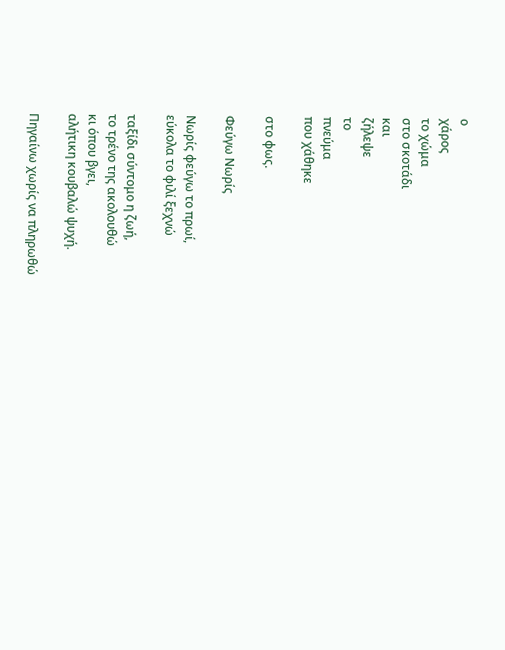ο
χάρος
το χώμα
στο σκοτάδι
και
ζήλεψε
το
πνεύμα
που χάθηκε

στο φως.

Φεύγω Νωρίς

Νωρίς φεύγω το πρωί,
εύκολα το φιλί ξεχνώ

ταξίδι σύντομο η ζωή,
το τρένο της ακολουθώ
κι όπου βγει,
αλήτικη κουβαλώ ψυχή.

Πηγαίνω χωρίς να πληρωθώ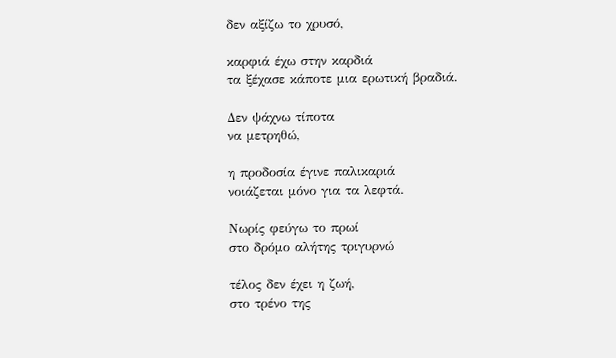δεν αξίζω το χρυσό,

καρφιά έχω στην καρδιά
τα ξέχασε κάποτε μια ερωτική βραδιά.

Δεν ψάχνω τίποτα
να μετρηθώ,

η προδοσία έγινε παλικαριά
νοιάζεται μόνο για τα λεφτά.

Νωρίς φεύγω το πρωί
στο δρόμο αλήτης τριγυρνώ

τέλος δεν έχει η ζωή,
στο τρένο της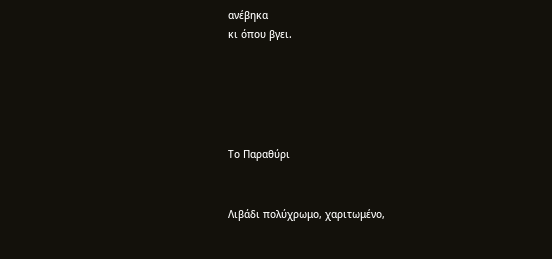ανέβηκα
κι όπου βγει.





Το Παραθύρι


Λιβάδι πολύχρωμο, χαριτωμένο,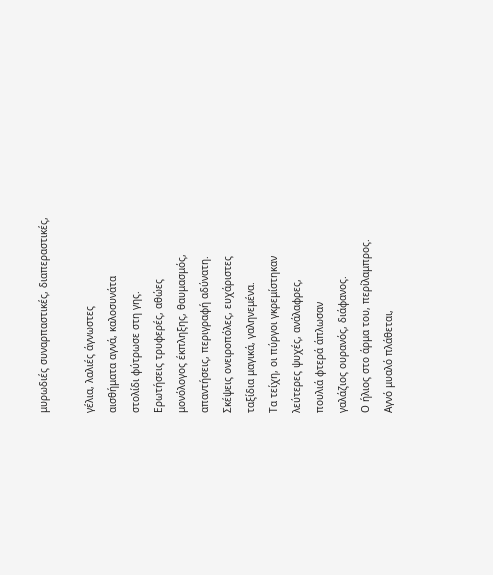μυρωδιές συναρπαστικές, διαπεραστικές,

γέλια, λαλιές άγνωστες
αισθήματα αγνά, καλοσυνάτα
στολίδι φύτρωσε στη γης.
Ερωτήσεις τρυφερές, αθώες
μονόλογος έκπληξης, θαυμασμός,
απαντήσεις, περιγραφή αδύνατη.
Σκέψεις ονειροπόλες, ευχάριστες
ταξίδια μαγικά, γαληνεμένα.
Τα τείχη, οι πύργοι γκρεμίστηκαν
λεύτερες ψυχές, ανάλαφρες,
πουλιά φτερά άπλωσαν
γαλάζιος ουρανός, διάφανος.
Ο ήλιος στο άρμα του, περίλαμπρος.
Αγνό μυαλό πλάθεται,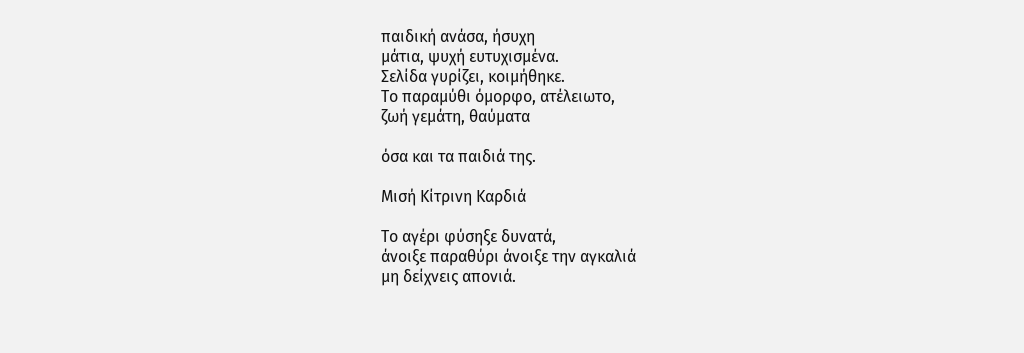παιδική ανάσα, ήσυχη
μάτια, ψυχή ευτυχισμένα.
Σελίδα γυρίζει, κοιμήθηκε.
Το παραμύθι όμορφο, ατέλειωτο,
ζωή γεμάτη, θαύματα

όσα και τα παιδιά της.

Μισή Κίτρινη Καρδιά

Το αγέρι φύσηξε δυνατά,
άνοιξε παραθύρι άνοιξε την αγκαλιά
μη δείχνεις απονιά.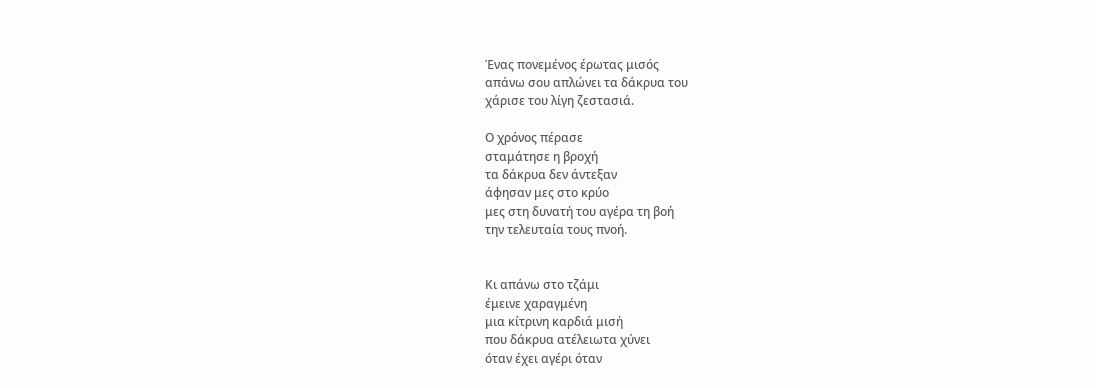Ένας πονεμένος έρωτας μισός
απάνω σου απλώνει τα δάκρυα του
χάρισε του λίγη ζεστασιά.

Ο χρόνος πέρασε
σταμάτησε η βροχή
τα δάκρυα δεν άντεξαν
άφησαν μες στο κρύο
μες στη δυνατή του αγέρα τη βοή
την τελευταία τους πνοή.


Κι απάνω στο τζάμι
έμεινε χαραγμένη
μια κίτρινη καρδιά μισή
που δάκρυα ατέλειωτα χύνει
όταν έχει αγέρι όταν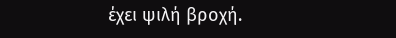έχει ψιλή βροχή.